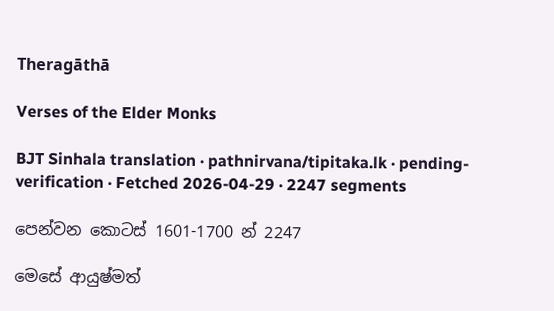Theragāthā

Verses of the Elder Monks

BJT Sinhala translation · pathnirvana/tipitaka.lk · pending-verification · Fetched 2026-04-29 · 2247 segments

පෙන්වන කොටස් 1601-1700 න් 2247

මෙසේ ආයුෂ්මත්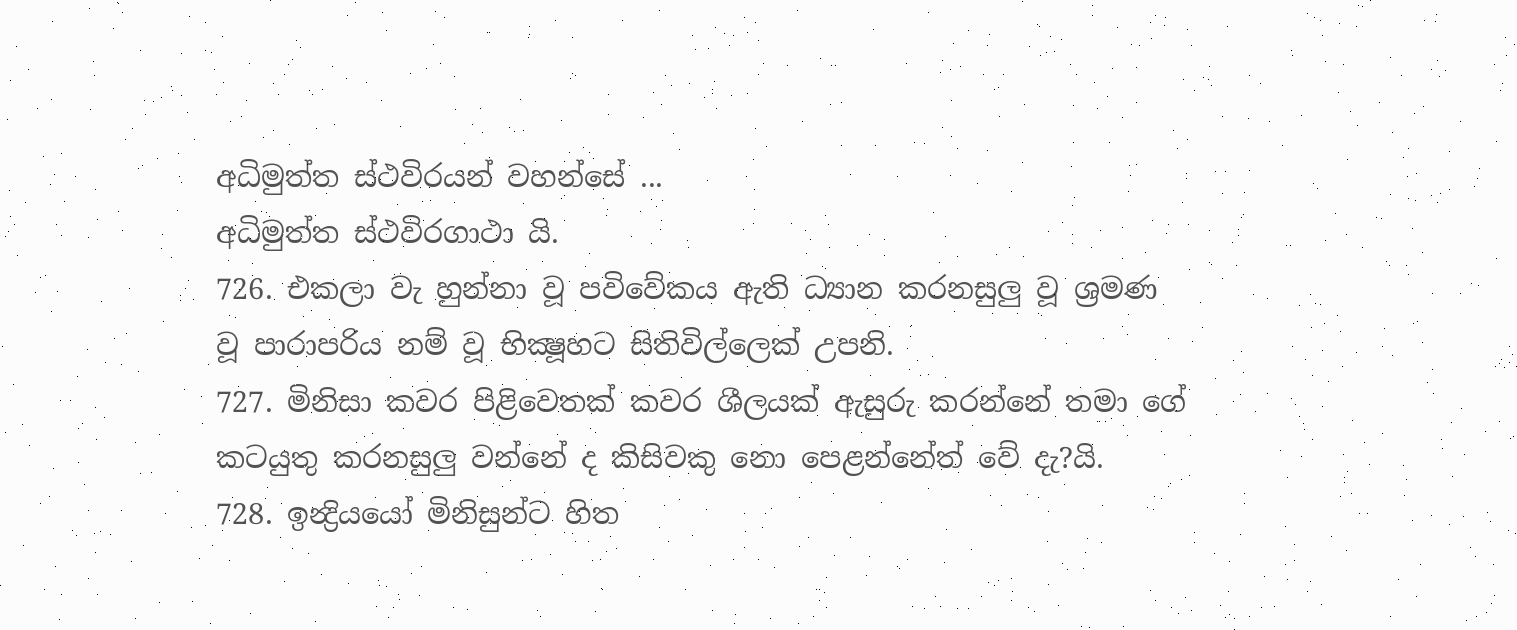අධිමුත්ත ස්ථවිරයන් වහන්සේ ...
අධිමුත්ත ස්ථවිරගාථා යි.
726. එකලා වැ හුන්නා වූ පවිවේකය ඇති ධ්‍යාන කරනසුලු වූ ශ්‍රමණ වූ පාරාපරිය නම් වූ භික්‍ෂූහට සිතිවිල්ලෙක් උපනි.
727. මිනිසා කවර පිළිවෙතක් කවර ශීලයක් ඇසුරු කරන්නේ තමා ගේ කටයුතු කරනසුලු වන්නේ ද කිසිවකු නො පෙළන්නේත් වේ දැ?යි.
728. ඉන්‍ද්‍රියයෝ මිනිසුන්ට හිත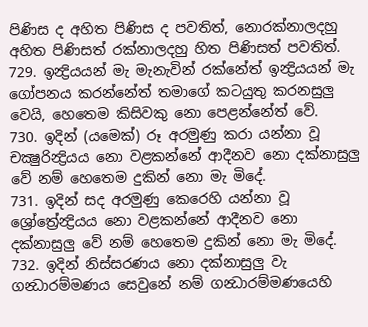පිණිස ද අහිත පිණිස ද පවතිත්, නොරක්නාලදහු අහිත පිණිසත් රක්නාලදහු හිත පිණිසත් පවතිත්.
729. ඉන්‍ද්‍රියයන් මැ මැනැවින් රක්නේත් ඉන්‍ද්‍රියයන් මැ ගෝපනය කරන්නේත් තමාගේ කටයුතු කරනසුලු වෙයි, හෙතෙම කිසිවකු නො පෙළන්නේත් වේ.
730. ඉදින් (යමෙක්) රූ අරමුණු කරා යන්නා වූ චක්‍ෂුරින්‍ද්‍රියය නො වළකන්නේ ආදීනව නො දක්නාසුලු වේ නම් හෙතෙම දුකින් නො මැ මිදේ.
731. ඉදින් සද අරමුණු කෙරෙහි යන්නා වූ ශ්‍රෝත්‍රේන්‍ද්‍රියය නො වළකන්නේ ආදීනව නො දක්නාසුලු වේ නම් හෙතෙම දුකින් නො මැ මිදේ.
732. ඉදින් නිස්සරණය නො දක්නාසුලු වැ ගන්‍ධාරම්මණය සෙවුනේ නම් ගන්‍ධාරම්මණයෙහි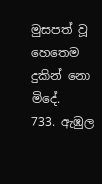මුසපත් වූ හෙතෙම දුකින් නො මිදේ.
733. ඇඹුල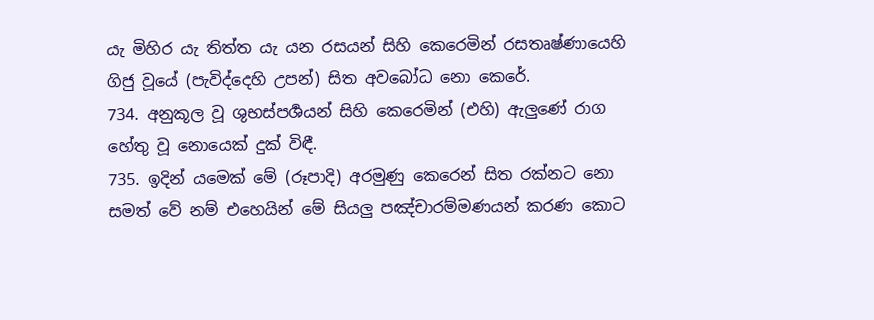යැ මිහිර යැ තිත්ත යැ යන රසයන් සිහි කෙරෙමින් රසතෘෂ්ණායෙහි ගිජු වූයේ (පැවිද්දෙහි උපන්) සිත අවබෝධ නො කෙරේ.
734. අනුකූල වූ ශුභස්පර්‍ශයන් සිහි කෙරෙමින් (එහි) ඇලුණේ රාග හේතු වූ නොයෙක් දුක් විඳී.
735. ඉදින් යමෙක් මේ (රූපාදි) අරමුණු කෙරෙන් සිත රක්නට නො සමත් වේ නම් එහෙයින් මේ සියලු පඤ්චාරම්මණයන් කරණ කොට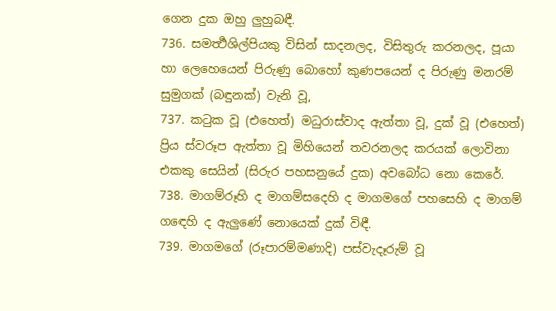ගෙන දුක ඔහු ලුහුබඳී.
736. සමර්‍ත්‍ථශිල්පියකු විසින් සාදනලද, විසිතුරු කරනලද, පූයා හා ලෙහෙයෙන් පිරුණු බොහෝ කුණපයෙන් ද පිරුණු මනරම් සුමුගක් (බඳුනක්) වැනි වූ,
737. කටුක වූ (එහෙත්) මධුරාස්වාද ඇත්තා වූ, දුක් වූ (එහෙත්) ප්‍රිය ස්වරූප ඇත්තා වූ මිහියෙන් තවරනලද කරයක් ලොවිනා එකකු සෙයින් (සිරුර පහසනුයේ දුක) අවබෝධ නො කෙරේ.
738. මාගම්රූහි ද මාගම්සදෙහි ද මාගමගේ පහසෙහි ද මාගම් ගඳෙහි ද ඇලුණේ නොයෙක් දුක් විඳී.
739. මාගමගේ (රූපාරම්මණාදි) පස්වැදෑරුම් වූ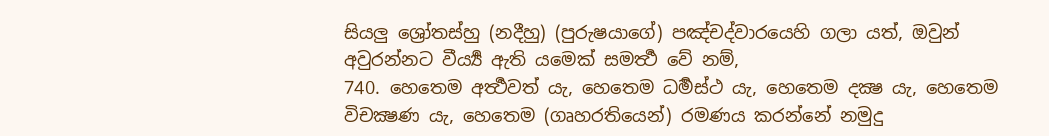සියලු ශ්‍රෝතස්හු (නදීහු) (පුරුෂයාගේ) පඤ්චද්වාරයෙහි ගලා යත්, ඔවුන් අවුරන්නට වීර්‍ය්‍ය ඇති යමෙක් සමර්‍ත්‍ථ වේ නම්,
740. හෙතෙම අර්‍ත්‍ථවත් යැ, හෙතෙම ධර්‍මස්ථ යැ, හෙතෙම දක්‍ෂ යැ, හෙතෙම විචක්‍ෂණ යැ, හෙතෙම (ගෘහරතියෙන්) රමණය කරන්නේ නමුදු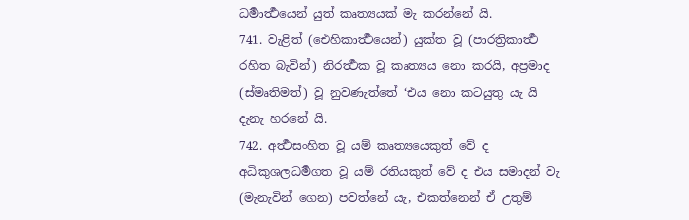ධර්‍මාර්‍ත්‍ථයෙන් යුත් කෘත්‍යයක් මැ කරන්නේ යි.
741. වැළිත් (ඓහිකාර්‍ත්‍ථයෙන්) යුක්ත වූ (පාරත්‍රිකාර්‍ත්‍ථ රහිත බැවින්) නිරර්‍ත්‍ථක වූ කෘත්‍යය නො කරයි, අප්‍රමාද (ස්මෘතිමත්) වූ නුවණැත්තේ ‘එය නො කටයුතු යැ යි දැනැ හරනේ යි.
742. අර්‍ත්‍ථසංහිත වූ යම් කෘත්‍යයෙකුත් වේ ද අධිකුශලධර්‍මගත වූ යම් රතියකුත් වේ ද එය සමාදන් වැ (මැනැවින් ගෙන) පවත්නේ යැ, එකත්නෙන් ඒ උතුම්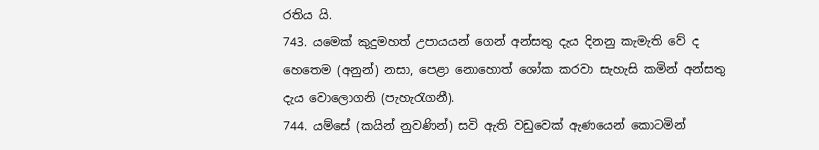රතිය යි.
743. යමෙක් කුදුමහත් උපායයන් ගෙන් අන්සතු දැය දිනනු කැමැති වේ ද හෙතෙම (අනුන්) නසා, පෙළා නොහොත් ශෝක කරවා සැහැසි කමින් අන්සතු දැය වොලොගනි (පැහැරැගනී).
744. යම්සේ (කයින් නුවණින්) සවි ඇති වඩුවෙක් ඇණයෙන් කොටමින්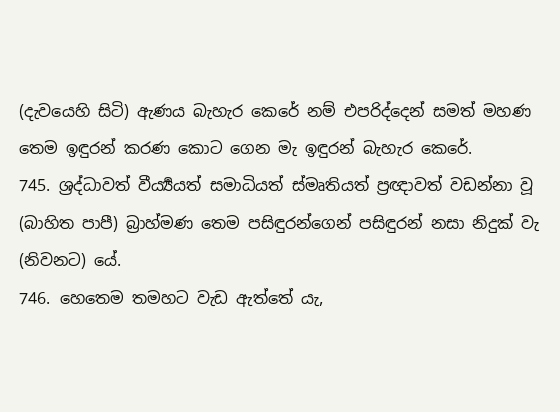(දැවයෙහි සිටි) ඇණය බැහැර කෙරේ නම් එපරිද්දෙන් සමත් මහණ තෙම ඉඳුරන් කරණ කොට ගෙන මැ ඉඳුරන් බැහැර කෙරේ.
745. ශ්‍රද්ධාවත් වීර්‍ය්‍යයත් සමාධියත් ස්මෘතියත් ප්‍රඥාවත් වඩන්නා වූ (බාහිත පාපී) බ්‍රාහ්මණ තෙම පසිඳුරන්ගෙන් පසිඳුරන් නසා නිදුක් වැ (නිවනට) යේ.
746. හෙතෙම තමහට වැඩ ඇත්තේ යැ,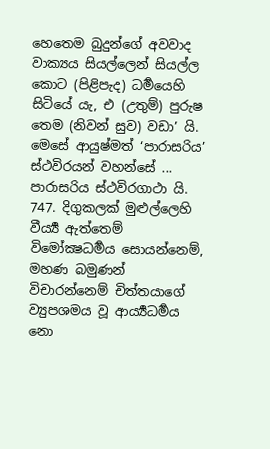හෙතෙම බුදුන්ගේ අවවාද වාක්‍යය සියල්ලෙන් සියල්ල කොට (පිළිපැද) ධර්‍මයෙහි සිටියේ යැ, එ (උතුම්) පුරුෂ තෙම (නිවන් සුව) වඩා’ යි.
මෙසේ ආයුෂ්මත් ‘පාරාසරිය’ ස්ථවිරයන් වහන්සේ ...
පාරාසරිය ස්ථවිරගාථා යි.
747. දිගුකලක් මුළුල්ලෙහි වීර්‍ය්‍ය ඇත්තෙම් විමෝක්‍ෂධර්‍මය සොයන්නෙම්, මහණ බමුණන් විචාරන්නෙම් චිත්තයාගේ ව්‍යුපශමය වූ ආර්‍ය්‍යධර්‍මය නො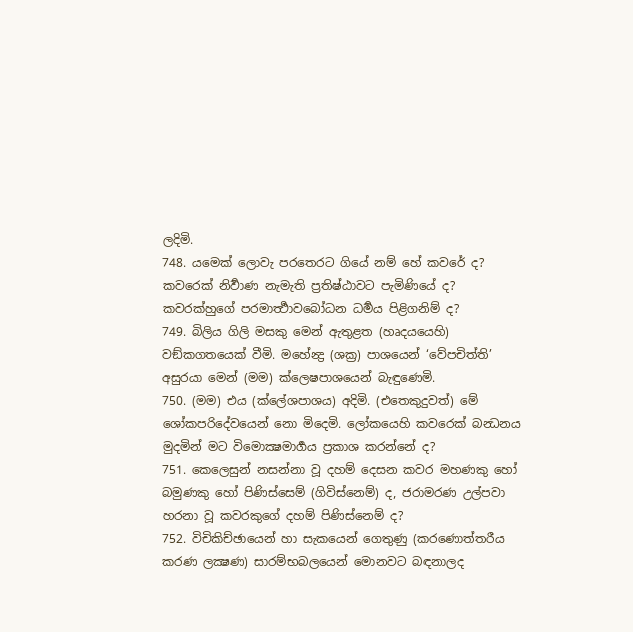ලදිමි.
748. යමෙක් ලොවැ පරතෙරට ගියේ නම් හේ කවරේ ද? කවරෙක් නිර්‍වාණ නැමැති ප්‍රතිෂ්ඨාවට පැමිණියේ ද? කවරක්හුගේ පරමාර්‍ත්‍ථාවබෝධන ධර්‍මය පිළිගනිම් ද?
749. බිලිය ගිලි මසකු මෙන් ඇතුළත (හෘදයයෙහි) වඞ්කගතයෙක් වීමි. මහේන්‍ද්‍ර (ශක්‍ර) පාශයෙන් ‘වේපචිත්ති’ අසුරයා මෙන් (මම) ක්ලෙෂපාශයෙන් බැඳුණෙමි.
750. (මම) එය (ක්ලේශපාශය) අදිමි. (එතෙකුදුවත්) මේ ශෝකපරිදේවයෙන් නො මිදෙමි. ලෝකයෙහි කවරෙක් බන්‍ධනය මුදමින් මට විමොක්‍ෂමාර්‍ගය ප්‍රකාශ කරන්නේ ද?
751. කෙලෙසුන් නසන්නා වූ දහම් දෙසන කවර මහණකු හෝ බමුණකු හෝ පිණිස්සෙම් (ගිවිස්නෙම්) ද, ජරාමරණ උල්පවා හරනා වූ කවරකුගේ දහම් පිණිස්නෙම් ද?
752. විචිකිච්ඡායෙන් හා සැකයෙන් ගෙතුණු (කරණොත්තරීය කරණ ලක්‍ෂණ) සාරම්භබලයෙන් මොනවට බඳනාලද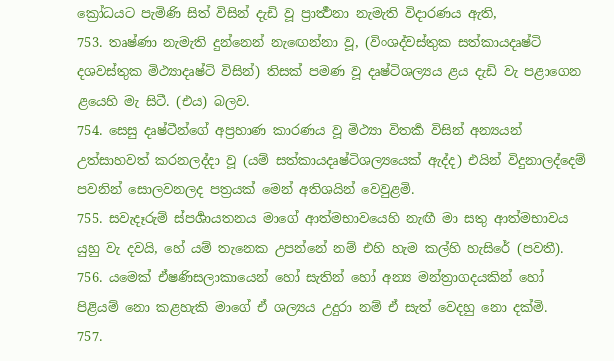ක්‍රෝධයට පැමිණි සිත් විසින් දැඩි වූ ප්‍රාර්‍ත්‍ථනා නැමැති විදාරණය ඇති,
753. තෘෂ්ණා නැමැති දුන්නෙන් නැඟෙන්නා වූ, (විංශද්වස්තුක සත්කායදෘෂ්ටි දශවස්තුක මිථ්‍යාදෘෂ්ටි විසින්) තිසක් පමණ වූ දෘෂ්ටිශල්‍යය ළය දැඩි වැ පළාගෙන ළයෙහි මැ සිටී. (එය) බලව.
754. සෙසු දෘෂ්ටීන්ගේ අප්‍රහාණ කාරණය වූ මිථ්‍යා විතර්‍ක විසින් අන්‍යයන් උත්සාහවත් කරනලද්දා වූ (යම් සත්කායදෘෂ්ටිශල්‍යයෙක් ඇද්ද) එයින් විදුනාලද්දෙම් පවනින් සොලවනලද පත්‍රයක් මෙන් අතිශයින් වෙවුළමි.
755. සවැදෑරුම් ස්පර්‍ශායතනය මාගේ ආත්මභාවයෙහි නැඟී මා සතු ආත්මභාවය යුහු වැ දවයි, හේ යම් තැනෙක උපන්නේ නම් එහි හැම කල්හි හැසිරේ (පවතී).
756. යමෙක් ඒෂණිසලාකායෙන් හෝ සැතින් හෝ අන්‍ය මන්ත්‍රාගදයකින් හෝ පිළියම් නො කළහැකි මාගේ ඒ ශල්‍යය උදුරා නම් ඒ සැත් වෙදහු නො දක්මි.
757.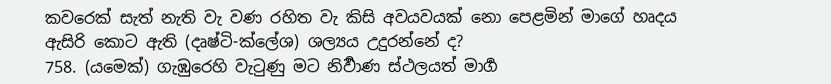කවරෙක් සැත් නැති වැ වණ රහිත වැ කිසි අවයවයක් නො පෙළමින් මාගේ හෘදය ඇසිරි කොට ඇති (දෘෂ්ටි-ක්ලේශ) ශල්‍යය උදුරන්නේ ද?
758. (යමෙක්) ගැඹුරෙහි වැටුණු මට නිර්‍වාණ ස්ථලයත් මාර්‍ග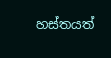හස්තයත්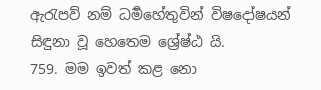ඇරැපව් නම් ධර්‍මහේතුවින් විෂදෝෂයන් සිඳුනා වූ හෙතෙම ශ්‍රේෂ්ඨ යි.
759. මම ඉවත් කළ නො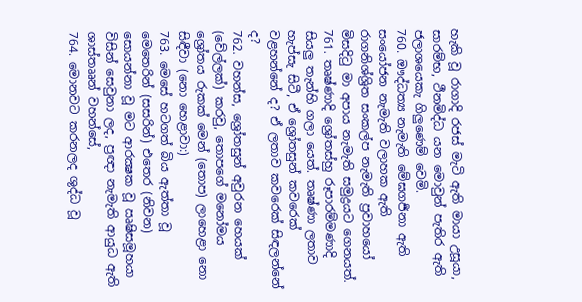හැකි වූ රාගාදි රජස් මැටි ඇති මායා උසූයා, සාරම්භ, ථීනමිද්ධ යන මොවුන් පැතිර ඇති ජලාශයෙකැ ගිලුණෙම් වෙමි.
760. ඖද්ධත්‍ය නැමැති මේඝගර්‍ජනා ඇති සංයෝජන නැමැති වලාහක ඇති රාගනිශ්ශ්‍රිත සංකල්ප නැමැති ප්‍රවාහයෝ මිසදිටු මා අපාය නැමැති සමුද්‍රයට ගෙනයත්.
761. තෘෂ්ණාදි ශ්‍රෝතස්හු රූපාරම්මණාදි සියලු තැන්හි ගලා යෙත්. තෘෂ්ණා ලතාව හැප්සැ සිටී, ඒ ශ්‍රෝතසුන් කවරෙක් වළහන්නේ ද? ඒ ලතාව කවරෙක් සිඳලන්නේ ද?
762. වහන්ස, ශ්‍රෝතසුන් අවුරන හෙයක් (වේල්ලක්) කරවු, තොපගේ මනෝමය ශ්‍රෝතය රුකක් මෙන් (තොප) ලාහෙළා නො සිඳීවා (නො හෙළාවා:)
763. මෙසේ හටගත් බිය ඇත්තා වූ මෙතෙරින් (සසරින්) එතෙර (නිවන) සොයන්නා වූ මට ආරක්‍ෂක වූ ඍෂිසමූහයා විසින් සෙවුනා ලද, ප්‍රඥා නැමැති ආයුධ ඇති ශාස්තෲන් වහන්සේ,
764. මොනවට කරනලද ශුද්ධ වූ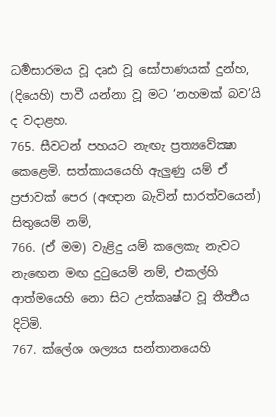ධර්‍මසාරමය වූ දෘඪ වූ සෝපාණයක් දුන්හ, (දියෙහි) පාවී යන්නා වූ මට ‘නහමක් බව’යි ද වදාළහ.
765. සීවටන් පහයට නැඟැ ප්‍රත්‍යවේක්‍ෂා කෙළෙමි. සත්කායයෙහි ඇලුණු යම් ඒ ප්‍රජාවක් පෙර (අඥාන බැවින් සාරත්වයෙන්) සිතුයෙම් නම්,
766. (ඒ මම) වැළිදු යම් කලෙකැ නැවට නැඟෙන මඟ දුටුයෙම් නම්, එකල්හි ආත්මයෙහි නො සිට උත්කෘෂ්ට වූ තීර්‍ත්‍ථය දිටිමි.
767. ක්ලේශ ශල්‍යය සන්තානයෙහි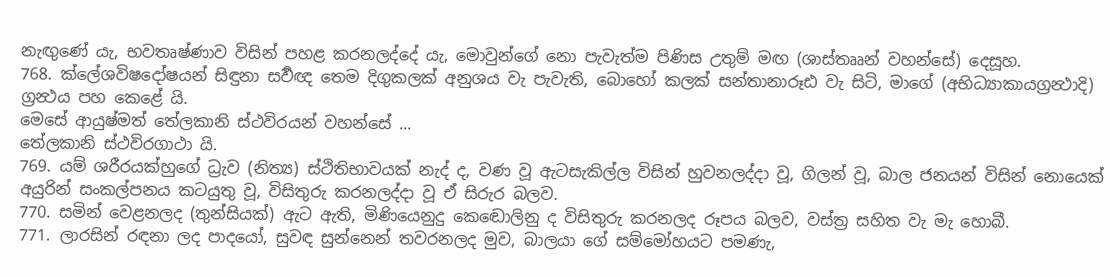නැඟුණේ යැ, භවතෘෂ්ණාව විසින් පහළ කරනලද්දේ යැ, මොවුන්ගේ නො පැවැත්ම පිණිස උතුම් මඟ (ශාස්තෲන් වහන්සේ) දෙසූහ.
768. ක්ලේශවිෂදෝෂයන් සිඳුනා සර්‍වඥ තෙම දිගුකලක් අනුශය වැ පැවැති, බොහෝ කලක් සන්තානාරූඪ වැ සිටි, මාගේ (අභිධ්‍යාකායග්‍රන්‍ථාදි) ග්‍රන්‍ථය පහ කෙළේ යි.
මෙසේ ආයුෂ්මත් තේලකානි ස්ථවිරයන් වහන්සේ ...
තේලකානි ස්ථවිරගාථා යි.
769. යම් ශරීරයක්හුගේ ධ්‍රැව (නිත්‍ය) ස්ථිතිභාවයක් නැද් ද, වණ වූ ඇටසැකිල්ල විසින් හුවනලද්දා වූ, ගිලන් වූ, බාල ජනයන් විසින් නොයෙක් අයුරින් සංකල්පනය කටයුතු වූ, විසිතුරු කරනලද්දා වූ ඒ සිරුර බලව.
770. සමින් වෙළනලද (තුන්සියක්) ඇට ඇති, මිණියෙනුදු කෙඬොලිනු ද විසිතුරු කරනලද රූපය බලව, වස්ත්‍ර සහිත වැ මැ හොබී.
771. ලාරසින් රඳනා ලද පාදයෝ, සුවඳ සුන්නෙන් තවරනලද මුව, බාලයා ගේ සම්මෝහයට පමණැ,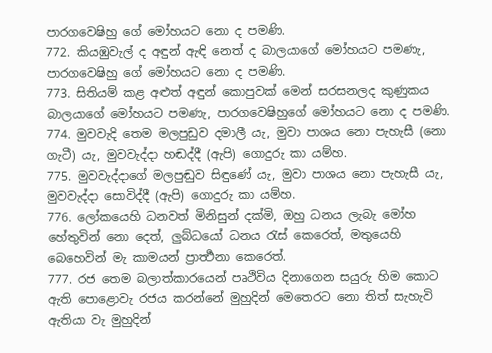පාරගවෙෂිහු ගේ මෝහයට නො ද පමණි.
772. කියඹුවැල් ද අඳුන් ඇඳි නෙත් ද බාලයාගේ මෝහයට පමණැ, පාරගවෙෂිහු ගේ මෝහයට නො ද පමණි.
773. සිතියම් කළ අළුත් අඳුන් කොපුවක් මෙන් සරසනලද කුණුකය බාලයාගේ මෝහයට පමණැ, පාරගවෙෂිහුගේ මෝහයට නො ද පමණි.
774. මුවවැදි තෙම මලපුඩුව දමාලී යැ, මුවා පාශය නො පැහැසී (නො ගැටී) යැ, මුවවැද්දා හඬද්දී (ඇපි) ගොදුරු කා යම්හ.
775. මුවවැද්දාගේ මලපුඬුව සිඳුණේ යැ, මුවා පාශය නො පැහැසී යැ, මුවවැද්දා සොවිද්දී (ඇපි) ගොදුරු කා යම්හ.
776. ලෝකයෙහි ධනවත් මිනිසුන් දක්මි, ඔහු ධනය ලැබැ මෝහ හේතුවින් නො දෙත්, ලුබ්ධයෝ ධනය රැස් කෙරෙත්, මතුයෙහි බෙහෙවින් මැ කාමයන් ප්‍රාර්‍ත්‍ථනා කෙරෙත්.
777. රජ තෙම බලාත්කාරයෙන් පෘථිවිය දිනාගෙන සයුරු හිම කොට ඇති පොළොවැ රජය කරන්නේ මුහුදින් මෙතෙරට නො තිත් සැහැවි ඇතියා වැ මුහුදින්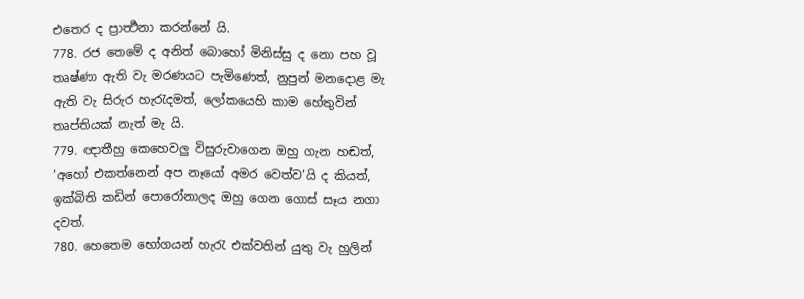එතෙර ද ප්‍රාර්‍ත්‍ථනා කරන්නේ යි.
778. රජ තෙමේ ද අනිත් බොහෝ මිනිස්සු ද නො පහ වූ තෘෂ්ණා ඇති වැ මරණයට පැමිණෙත්, නුපුන් මනදොළ මැ ඇති වැ සිරුර හැරැදමත්, ලෝකයෙහි කාම හේතුවින් තෘප්තියක් නැත් මැ යි.
779. ඥාතීහු කෙහෙවලු විසුරුවාගෙන ඔහු ගැන හඬත්, ‘අහෝ එකත්නෙන් අප නෑයෝ අමර වෙත්ව’යි ද කියත්, ඉක්බිති කඩින් පොරෝනාලද ඔහු ගෙන ගොස් සෑය නගා දවත්.
780. හෙතෙම භෝගයන් හැරැ එක්වතින් යුතු වැ හුලින්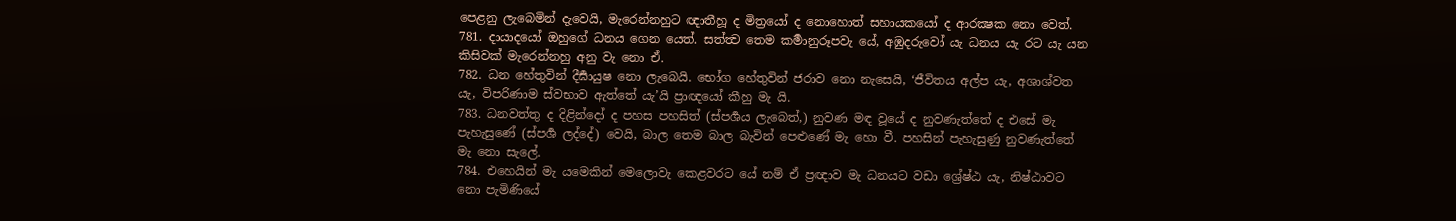පෙළනු ලැබෙමින් දැවෙයි, මැරෙන්නහුට ඥාතීහූ ද මිත්‍රයෝ ද නොහොත් සහායකයෝ ද ආරක්‍ෂක නො වෙත්.
781. දායාදයෝ ඔහුගේ ධනය ගෙන යෙත්. සත්ත්‍ව තෙම කර්‍මානුරූපවැ යේ, අඹුදරුවෝ යැ ධනය යැ රට යැ යන කිසිවක් මැරෙන්නහු අනු වැ නො ඒ.
782. ධන හේතුවින් දීර්‍ඝායුෂ නො ලැබෙයි. භෝග හේතුවින් ජරාව නො නැසෙයි, ‘ජීවිතය අල්ප යැ, අශාශ්වත යැ, විපරිණාම ස්වභාව ඇත්තේ යැ’යි ප්‍රාඥයෝ කීහු මැ යි.
783. ධනවත්තු ද දිළින්දෝ ද පහස පහසිත් (ස්පර්‍ශය ලැබෙත්,) නුවණ මඳ වූයේ ද නුවණැත්තේ ද එසේ මැ පැහැසුණේ (ස්පර්‍ශ ලද්දේ) වෙයි, බාල තෙම බාල බැවින් පෙළුණේ මැ හො වී. පහසින් පැහැසුණු නුවණැත්තේ මැ නො සැලේ.
784. එහෙයින් මැ යමෙකින් මෙලොවැ කෙළවරට යේ නම් ඒ ප්‍රඥාව මැ ධනයට වඩා ශ්‍රේෂ්ඨ යැ, නිෂ්ඨාවට නො පැමිණියේ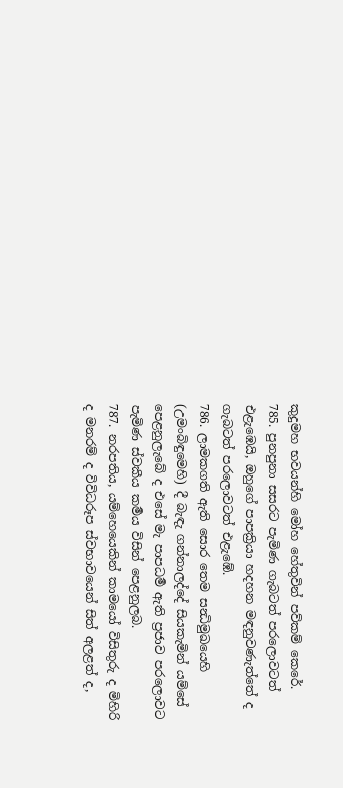කුදුමහ භවයන්හි මෝහ හේතුවින් පව්කම් කෙරේ.
785. පුනපුනා සසරට පැමිණ ගැබටත් පරලොවටත් එළැඹෙයි, ඔහුගේ පාපක්‍රියා හදහන මඳනුවණැත්තේ ද ගැබටත් පරලොවටත් එළැඹේ.
786. ලාමකගති ඇති සොර තෙම සන්‍ධිමුඛයෙහි (උමංබිඳුමෙහි) දී බැඳැ ගන්නාලද්දේ සියකැමින් යම්සේ පෙළනුලැබේ ද එසේ මැ පාපධර්‍ම ඇති ප්‍රජාව පරලොවට පැමිණ ස්වකීය කර්‍මය විසින් පෙළනුලබ.
787. නරපතිය, යම්හෙයෙකින් කාමයෝ විසිතුරු ද මිහිරි ද මනරම් ද විවිධරූප ස්වභාවයෙන් සිත් අලළත් ද,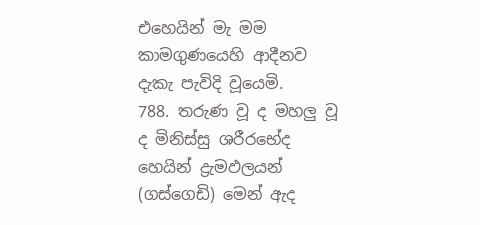එහෙයින් මැ මම කාමගුණයෙහි ආදීනව දැකැ පැවිදි වූයෙමි.
788. තරුණ වූ ද මහලු වූ ද මිනිස්සු ශරීරභේද හෙයින් ද්‍රැමඵලයන් (ගස්ගෙඩි) මෙන් ඇද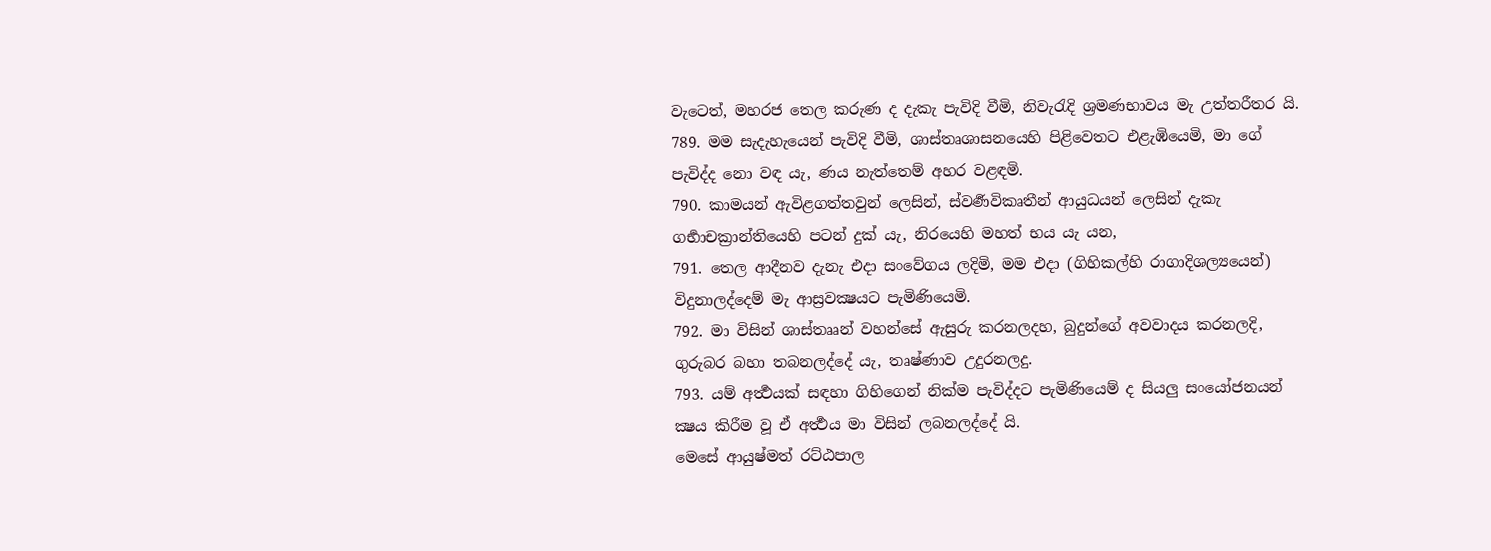වැටෙත්, මහරජ තෙල කරුණ ද දැකැ පැවිදි වීමි, නිවැරැදි ශ්‍රමණභාවය මැ උත්තරීතර යි.
789. මම සැදැහැයෙන් පැවිදි වීමි, ශාස්තෘශාසනයෙහි පිළිවෙතට එළැඹියෙමි, මා ගේ පැවිද්ද නො වඳ යැ, ණය නැත්තෙම් අහර වළඳමි.
790. කාමයන් ඇවිළගත්තවුන් ලෙසින්, ස්වර්‍ණවිකෘතීන් ආයුධයන් ලෙසින් දැකැ ගර්‍භාචක්‍රාන්තියෙහි පටන් දුක් යැ, නිරයෙහි මහත් භය යැ යන,
791. තෙල ආදීනව දැනැ එදා සංවේගය ලදිමි, මම එදා (ගිහිකල්හි රාගාදිශල්‍යයෙන්) විදුනාලද්දෙම් මැ ආස්‍රවක්‍ෂයට පැමිණියෙමි.
792. මා විසින් ශාස්තෲන් වහන්සේ ඇසුරු කරනලදහ, බුදුන්ගේ අවවාදය කරනලදි, ගුරුබර බහා තබනලද්දේ යැ, තෘෂ්ණාව උදුරනලදු.
793. යම් අර්‍ත්‍ථයක් සඳහා ගිහිගෙන් නික්ම පැවිද්දට පැමිණියෙම් ද සියලු සංයෝජනයන් ක්‍ෂය කිරීම වූ ඒ අර්‍ත්‍ථය මා විසින් ලබනලද්දේ යි.
මෙසේ ආයුෂ්මත් රට්ඨපාල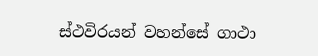ස්ථවිරයන් වහන්සේ ගාථා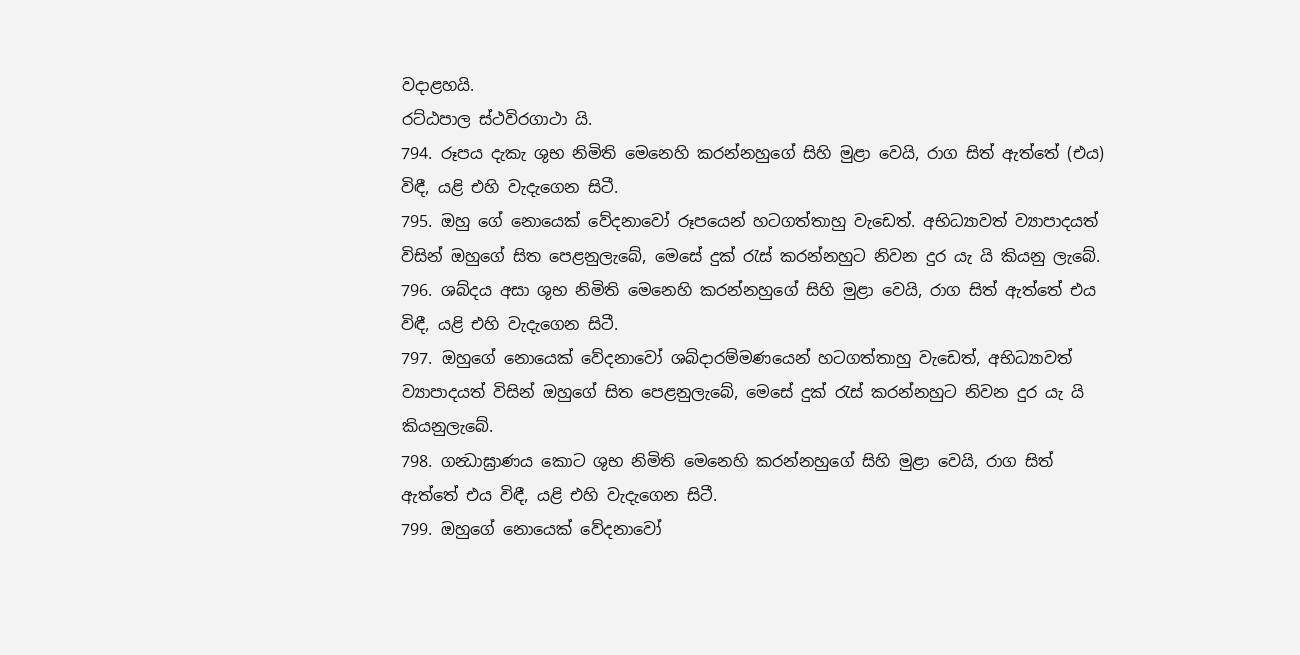වදාළහයි.
රට්ඨපාල ස්ථවිරගාථා යි.
794. රූපය දැකැ ශුභ නිමිති මෙනෙහි කරන්නහුගේ සිහි මුළා වෙයි, රාග සිත් ඇත්තේ (එය) විඳී, යළි එහි වැදැගෙන සිටී.
795. ඔහු ගේ නොයෙක් වේදනාවෝ රූපයෙන් හටගත්තාහු වැඩෙත්. අභිධ්‍යාවත් ව්‍යාපාදයත් විසින් ඔහුගේ සිත පෙළනුලැබේ, මෙසේ දුක් රැස් කරන්නහුට නිවන දුර යැ යි කියනු ලැබේ.
796. ශබ්දය අසා ශුභ නිමිති මෙනෙහි කරන්නහුගේ සිහි මුළා වෙයි, රාග සිත් ඇත්තේ එය විඳී, යළි එහි වැදැගෙන සිටී.
797. ඔහුගේ නොයෙක් වේදනාවෝ ශබ්දාරම්මණයෙන් හටගත්තාහු වැඩෙත්, අභිධ්‍යාවත් ව්‍යාපාදයත් විසින් ඔහුගේ සිත පෙළනුලැබේ, මෙසේ දුක් රැස් කරන්නහුට නිවන දුර යැ යි කියනුලැබේ.
798. ගන්‍ධාඝ්‍රාණය කොට ශුභ නිමිති මෙනෙහි කරන්නහුගේ සිහි මුළා වෙයි, රාග සිත් ඇත්තේ එය විඳී, යළි එහි වැදැගෙන සිටී.
799. ඔහුගේ නොයෙක් වේදනාවෝ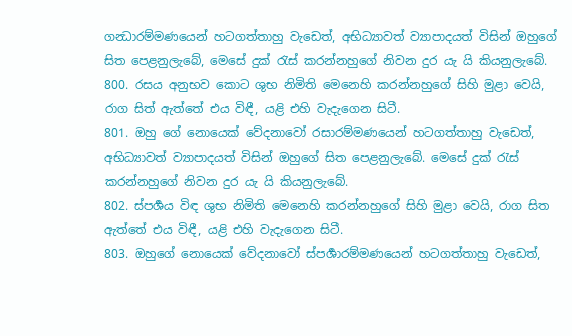ගන්‍ධාරම්මණයෙන් හටගත්තාහු වැඩෙත්, අභිධ්‍යාවත් ව්‍යාපාදයත් විසින් ඔහුගේ සිත පෙළනුලැබේ, මෙසේ දුක් රැස් කරන්නහුගේ නිවන දුර යැ යි කියනුලැබේ.
800. රසය අනුභව කොට ශුභ නිමිති මෙනෙහි කරන්නහුගේ සිහි මුළා වෙයි, රාග සිත් ඇත්තේ එය විඳී, යළි එහි වැදැගෙන සිටී.
801. ඔහු ගේ නොයෙක් වේදනාවෝ රසාරම්මණයෙන් හටගත්තාහු වැඩෙත්, අභිධ්‍යාවත් ව්‍යාපාදයත් විසින් ඔහුගේ සිත පෙළනුලැබේ. මෙසේ දුක් රැස් කරන්නහුගේ නිවන දුර යැ යි කියනුලැබේ.
802. ස්පර්‍ශය විඳ ශුභ නිමිති මෙනෙහි කරන්නහුගේ සිහි මුළා වෙයි, රාග සිත ඇත්තේ එය විඳී, යළි එහි වැදැගෙන සිටී.
803. ඔහුගේ නොයෙක් වේදනාවෝ ස්පර්‍ශාරම්මණයෙන් හටගත්තාහු වැඩෙත්,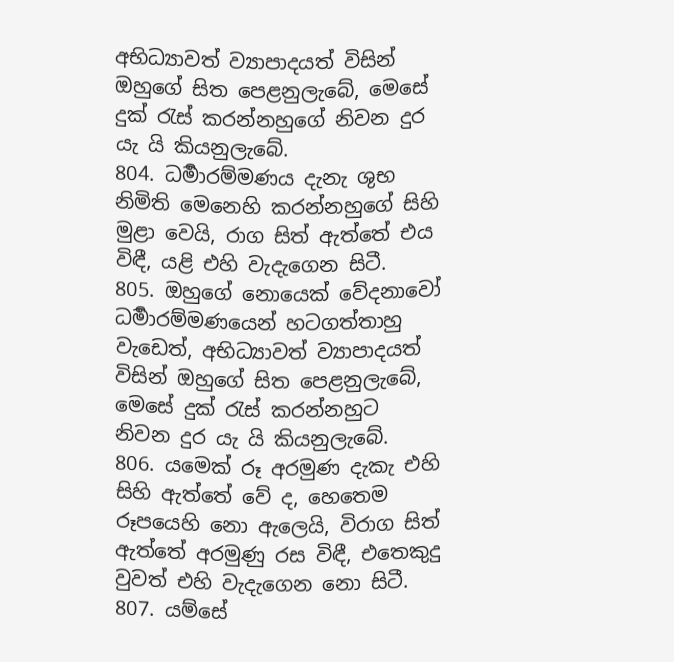අභිධ්‍යාවත් ව්‍යාපාදයත් විසින් ඔහුගේ සිත පෙළනුලැබේ, මෙසේ දුක් රැස් කරන්නහුගේ නිවන දුර යැ යි කියනුලැබේ.
804. ධර්‍මාරම්මණය දැනැ ශුභ නිමිති මෙනෙහි කරන්නහුගේ සිහි මුළා වෙයි, රාග සිත් ඇත්තේ එය විඳී, යළි එහි වැදැගෙන සිටී.
805. ඔහුගේ නොයෙක් වේදනාවෝ ධර්‍මාරම්මණයෙන් හටගත්තාහු වැඩෙත්, අභිධ්‍යාවත් ව්‍යාපාදයත් විසින් ඔහුගේ සිත පෙළනුලැබේ, මෙසේ දුක් රැස් කරන්නහුට නිවන දුර යැ යි කියනුලැබේ.
806. යමෙක් රූ අරමුණ දැකැ එහි සිහි ඇත්තේ වේ ද, හෙතෙම රූපයෙහි නො ඇලෙයි, විරාග සිත් ඇත්තේ අරමුණු රස විඳී, එතෙකුදු වුවත් එහි වැදැගෙන නො සිටී.
807. යම්සේ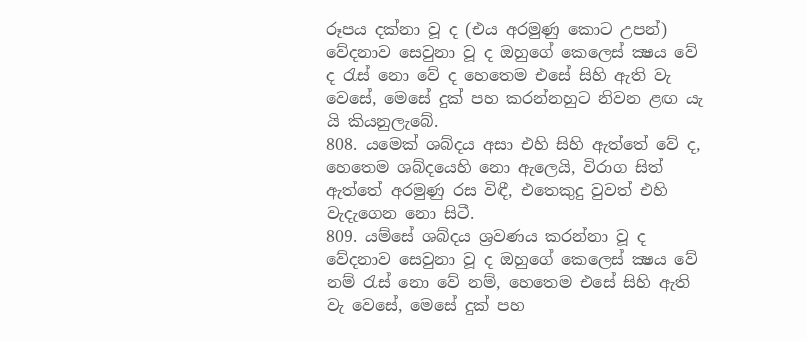රූපය දක්නා වූ ද (එය අරමුණු කොට උපන්) වේදනාව සෙවුනා වූ ද ඔහුගේ කෙලෙස් ක්‍ෂය වේ ද රැස් නො වේ ද හෙතෙම එසේ සිහි ඇති වැ වෙසේ, මෙසේ දුක් පහ කරන්නහුට නිවන ළඟ යැ යි කියනුලැබේ.
808. යමෙක් ශබ්දය අසා එහි සිහි ඇත්තේ වේ ද, හෙතෙම ශබ්දයෙහි නො ඇලෙයි, විරාග සිත් ඇත්තේ අරමුණු රස විඳී, එතෙකුදු වුවත් එහි වැදැගෙන නො සිටී.
809. යම්සේ ශබ්දය ශ්‍රවණය කරන්නා වූ ද වේදනාව සෙවුනා වූ ද ඔහුගේ කෙලෙස් ක්‍ෂය වේ නම් රැස් නො වේ නම්, හෙතෙම එසේ සිහි ඇති වැ වෙසේ, මෙසේ දුක් පහ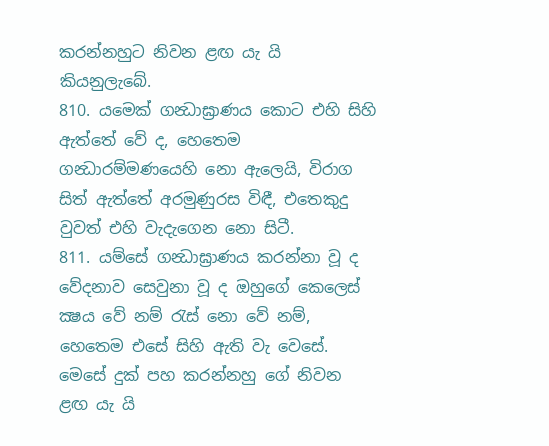කරන්නහුට නිවන ළඟ යැ යි කියනුලැබේ.
810. යමෙක් ගන්‍ධාඝ්‍රාණය කොට එහි සිහි ඇත්තේ වේ ද, හෙතෙම ගන්‍ධාරම්මණයෙහි නො ඇලෙයි, විරාග සිත් ඇත්තේ අරමුණුරස විඳී, එතෙකුදු වුවත් එහි වැදැගෙන නො සිටී.
811. යම්සේ ගන්‍ධාඝ්‍රාණය කරන්නා වූ ද වේදනාව සෙවුනා වූ ද ඔහුගේ කෙලෙස් ක්‍ෂය වේ නම් රැස් නො වේ නම්, හෙතෙම එසේ සිහි ඇති වැ වෙසේ. මෙසේ දුක් පහ කරන්නහු ගේ නිවන ළඟ යැ යි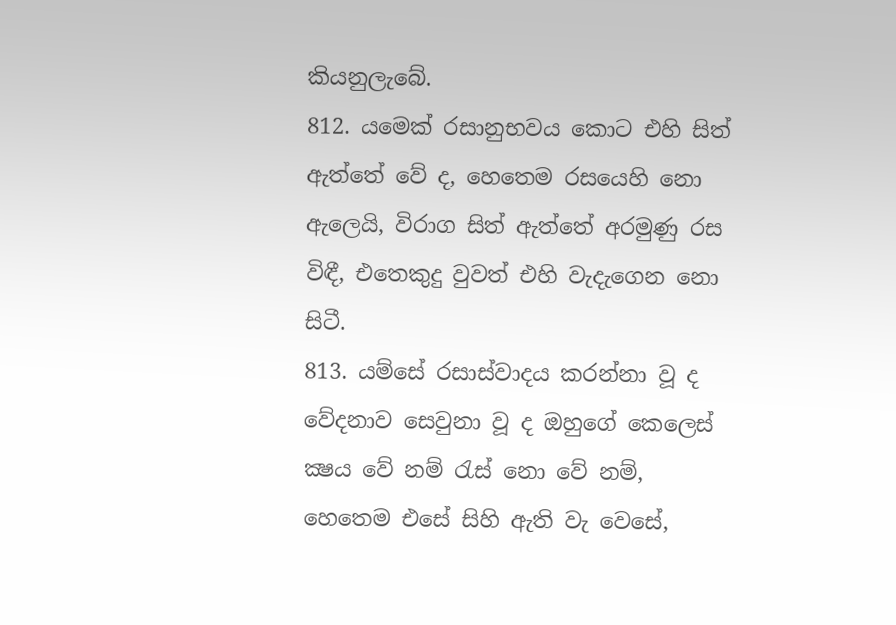කියනුලැබේ.
812. යමෙක් රසානුභවය කොට එහි සිත් ඇත්තේ වේ ද, හෙතෙම රසයෙහි නො ඇලෙයි, විරාග සිත් ඇත්තේ අරමුණු රස විඳී, එතෙකුදු වුවත් එහි වැදැගෙන නො සිටී.
813. යම්සේ රසාස්වාදය කරන්නා වූ ද වේදනාව සෙවුනා වූ ද ඔහුගේ කෙලෙස් ක්‍ෂය වේ නම් රැස් නො වේ නම්, හෙතෙම එසේ සිහි ඇති වැ වෙසේ,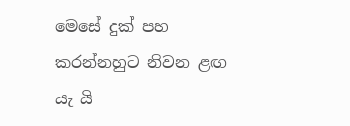මෙසේ දුක් පහ කරන්නහුට නිවන ළඟ යැ යි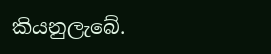කියනුලැබේ.